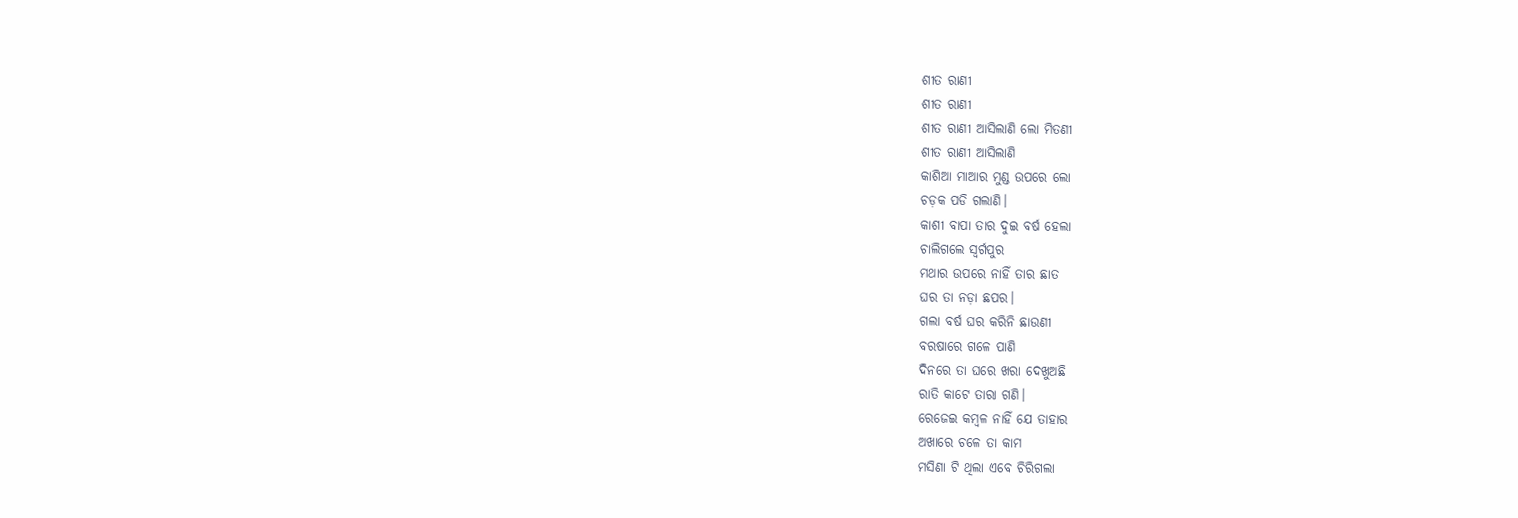ଶୀତ ରାଣୀ
ଶୀତ ରାଣୀ
ଶୀତ ରାଣୀ ଆସିଲାଣି ଲୋ ମିତଣୀ
ଶୀତ ରାଣୀ ଆସିଲାଣି
କାଶିଆ ମାଆର ମୁଣ୍ଡ ଉପରେ ଲୋ
ଚଡ଼କ ପଡି ଗଲାଣି।
କାଶୀ ବାପା ତାର ଦୁଇ ବର୍ଷ ହେଲା
ଚାଲିଗଲେ ସ୍ୱର୍ଗପୁର
ମଥାର ଉପରେ ନାହିଁ ତାର ଛାତ
ଘର ତା ନଡ଼ା ଛପର।
ଗଲା ବର୍ଷ ଘର କରିନି ଛାଉଣୀ
ବରଷାରେ ଗଳେ ପାଣି
ଦିନରେ ତା ଘରେ ଖରା ଦେଖୁଅଛି
ରାତି କାଟେ ତାରା ଗଣି।
ରେଜେଇ କମ୍ବଳ ନାହିଁ ଯେ ତାହାର
ଅଖାରେ ଚଳେ ତା କାମ
ମସିଣା ଟି ଥିଲା ଏବେ ଚିରିଗଲା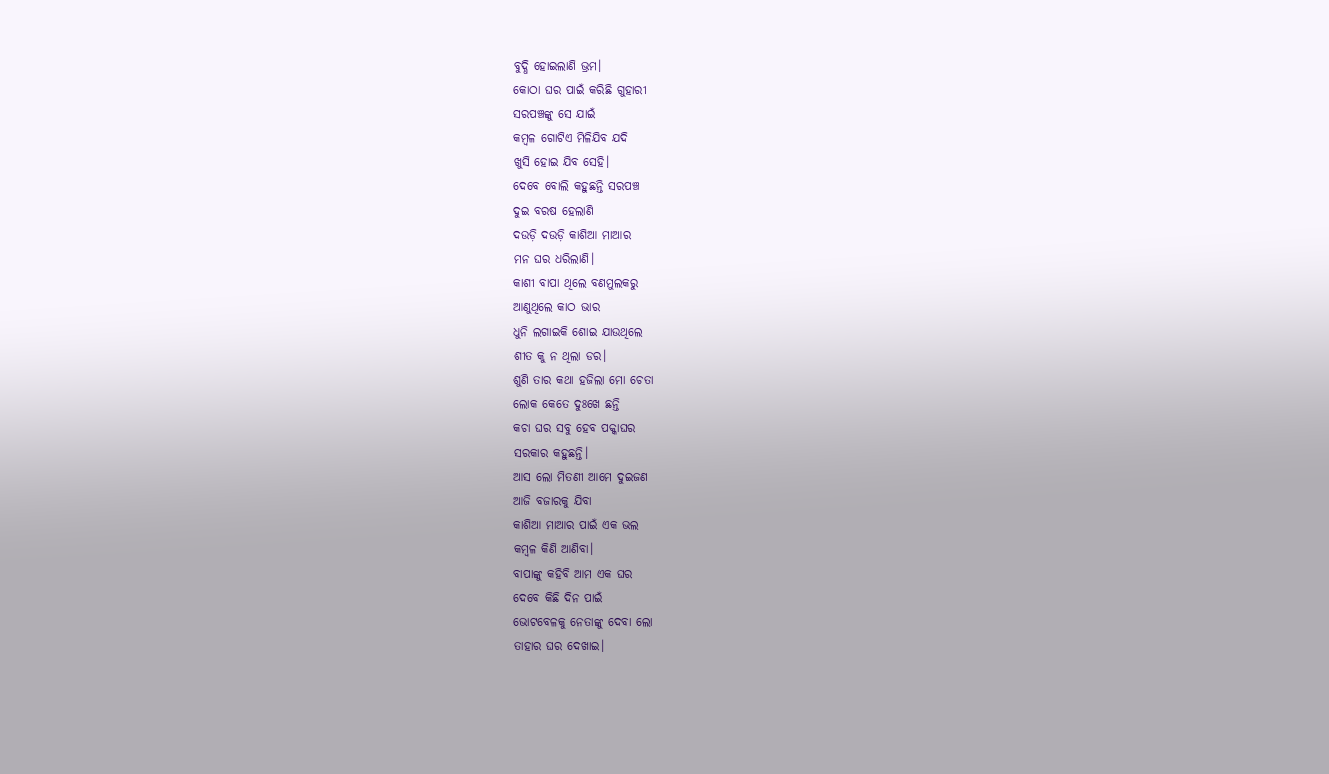ବୁଦ୍ଧି ହୋଇଲାଣି ଭ୍ରମ।
କୋଠା ଘର ପାଇଁ କରିଛି ଗୁହାରୀ
ସରପଞ୍ଚଙ୍କୁ ସେ ଯାଇଁ
କମ୍ବଳ ଗୋଟିଏ ମିଳିଯିବ ଯଦି
ଖୁସି ହୋଇ ଯିବ ସେହି।
ଦେବେ ବୋଲି କହୁଛନ୍ତି ସରପଞ୍ଚ
ଦୁଇ ବରଷ ହେଲାଣି
ଦଉଡ଼ି ଦଉଡ଼ି କାଶିଆ ମାଆର
ମନ ଘର ଧରିଲାଣି।
କାଶୀ ବାପା ଥିଲେ ବଣମୁଲକରୁ
ଆଣୁଥିଲେ କାଠ ଭାର
ଧୁନି ଲଗାଇକି ଶୋଇ ଯାଉଥିଲେ
ଶୀତ କୁ ନ ଥିଲା ଡର।
ଶୁଣି ତାର କଥା ହଜିଲା ମୋ ଚେତା
ଲୋକ କେତେ ଦୁଃଖେ ଛନ୍ତି
କଚା ଘର ସବୁ ହେବ ପକ୍କାଘର
ସରକାର କହୁଛନ୍ତି।
ଆସ ଲୋ ମିତଣୀ ଆମେ ଦୁଇଜଣ
ଆଜି ବଜାରକୁ ଯିବା
କାଶିଆ ମାଆର ପାଇଁ ଏକ ଭଲ
କମ୍ବଳ କିଣି ଆଣିବା।
ବାପାଙ୍କୁ କହିବି ଆମ ଏକ ଘର
ଦେବେ କିଛି ଦିନ ପାଇଁ
ଭୋଟବେଳକୁ ନେତାଙ୍କୁ ଦେବା ଲୋ
ତାହାର ଘର ଦେଖାଇ।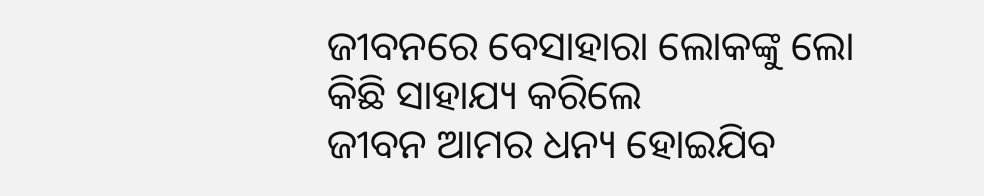ଜୀବନରେ ବେସାହାରା ଲୋକଙ୍କୁ ଲୋ
କିଛି ସାହାଯ୍ୟ କରିଲେ
ଜୀବନ ଆମର ଧନ୍ୟ ହୋଇଯିବ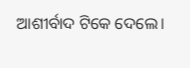ଆଶୀର୍ବାଦ ଟିକେ ଦେଲେ।